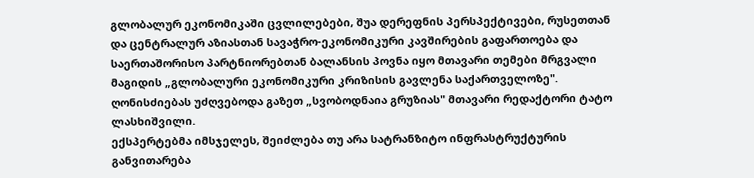გლობალურ ეკონომიკაში ცვლილებები, შუა დერეფნის პერსპექტივები, რუსეთთან და ცენტრალურ აზიასთან სავაჭრო-ეკონომიკური კავშირების გაფართოება და საერთაშორისო პარტნიორებთან ბალანსის პოვნა იყო მთავარი თემები მრგვალი მაგიდის „გლობალური ეკონომიკური კრიზისის გავლენა საქართველოზე".
ღონისძიებას უძღვებოდა გაზეთ „სვობოდნაია გრუზიას" მთავარი რედაქტორი ტატო ლასხიშვილი.
ექსპერტებმა იმსჯელეს, შეიძლება თუ არა სატრანზიტო ინფრასტრუქტურის განვითარება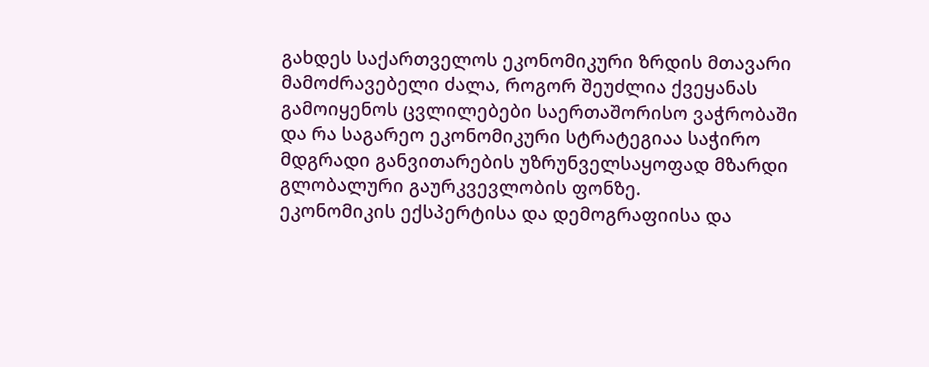გახდეს საქართველოს ეკონომიკური ზრდის მთავარი მამოძრავებელი ძალა, როგორ შეუძლია ქვეყანას გამოიყენოს ცვლილებები საერთაშორისო ვაჭრობაში და რა საგარეო ეკონომიკური სტრატეგიაა საჭირო მდგრადი განვითარების უზრუნველსაყოფად მზარდი გლობალური გაურკვევლობის ფონზე.
ეკონომიკის ექსპერტისა და დემოგრაფიისა და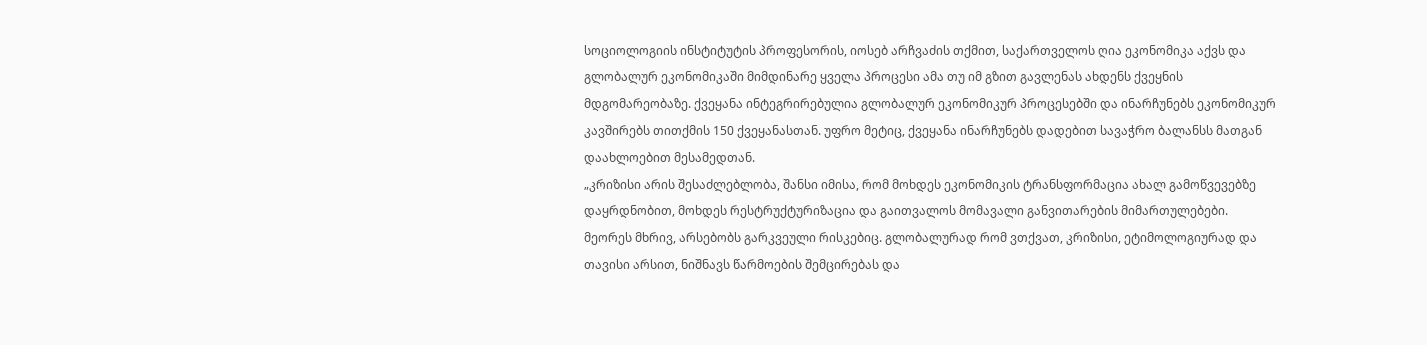სოციოლოგიის ინსტიტუტის პროფესორის, იოსებ არჩვაძის თქმით, საქართველოს ღია ეკონომიკა აქვს და გლობალურ ეკონომიკაში მიმდინარე ყველა პროცესი ამა თუ იმ გზით გავლენას ახდენს ქვეყნის მდგომარეობაზე. ქვეყანა ინტეგრირებულია გლობალურ ეკონომიკურ პროცესებში და ინარჩუნებს ეკონომიკურ კავშირებს თითქმის 150 ქვეყანასთან. უფრო მეტიც, ქვეყანა ინარჩუნებს დადებით სავაჭრო ბალანსს მათგან დაახლოებით მესამედთან.
„კრიზისი არის შესაძლებლობა, შანსი იმისა, რომ მოხდეს ეკონომიკის ტრანსფორმაცია ახალ გამოწვევებზე დაყრდნობით, მოხდეს რესტრუქტურიზაცია და გაითვალოს მომავალი განვითარების მიმართულებები. მეორეს მხრივ, არსებობს გარკვეული რისკებიც. გლობალურად რომ ვთქვათ, კრიზისი, ეტიმოლოგიურად და თავისი არსით, ნიშნავს წარმოების შემცირებას და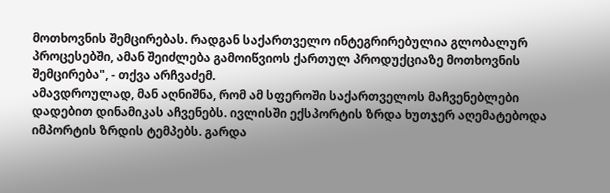მოთხოვნის შემცირებას. რადგან საქართველო ინტეგრირებულია გლობალურ პროცესებში, ამან შეიძლება გამოიწვიოს ქართულ პროდუქციაზე მოთხოვნის შემცირება", - თქვა არჩვაძემ.
ამავდროულად, მან აღნიშნა, რომ ამ სფეროში საქართველოს მაჩვენებლები დადებით დინამიკას აჩვენებს. ივლისში ექსპორტის ზრდა ხუთჯერ აღემატებოდა იმპორტის ზრდის ტემპებს. გარდა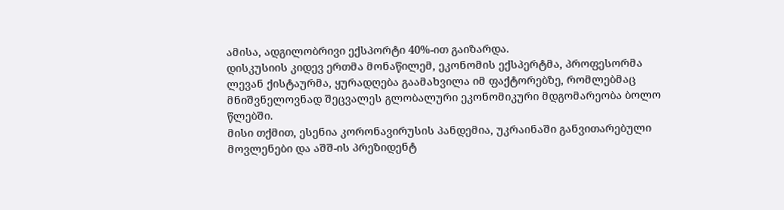ამისა, ადგილობრივი ექსპორტი 40%-ით გაიზარდა.
დისკუსიის კიდევ ერთმა მონაწილემ, ეკონომის ექსპერტმა, პროფესორმა ლევან ქისტაურმა, ყურადღება გაამახვილა იმ ფაქტორებზე, რომლებმაც მნიშვნელოვნად შეცვალეს გლობალური ეკონომიკური მდგომარეობა ბოლო წლებში.
მისი თქმით, ესენია კორონავირუსის პანდემია, უკრაინაში განვითარებული მოვლენები და აშშ-ის პრეზიდენტ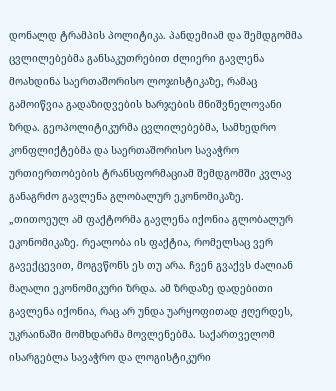დონალდ ტრამპის პოლიტიკა. პანდემიამ და შემდგომმა ცვლილებებმა განსაკუთრებით ძლიერი გავლენა მოახდინა საერთაშორისო ლოჯისტიკაზე, რამაც გამოიწვია გადაზიდვების ხარჯების მნიშვნელოვანი ზრდა. გეოპოლიტიკურმა ცვლილებებმა, სამხედრო კონფლიქტებმა და საერთაშორისო სავაჭრო ურთიერთობების ტრანსფორმაციამ შემდგომში კვლავ განაგრძო გავლენა გლობალურ ეკონომიკაზე.
„თითოეულ ამ ფაქტორმა გავლენა იქონია გლობალურ ეკონომიკაზე. რეალობა ის ფაქტია, რომელსაც ვერ გავექცევით, მოგვწონს ეს თუ არა. ჩვენ გვაქვს ძალიან მაღალი ეკონომიკური ზრდა. ამ ზრდაზე დადებითი გავლენა იქონია, რაც არ უნდა უარყოფითად ჟღერდეს, უკრაინაში მომხდარმა მოვლენებმა. საქართველომ ისარგებლა სავაჭრო და ლოგისტიკური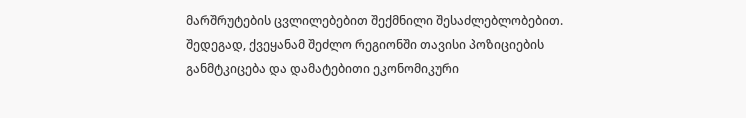მარშრუტების ცვლილებებით შექმნილი შესაძლებლობებით. შედეგად, ქვეყანამ შეძლო რეგიონში თავისი პოზიციების განმტკიცება და დამატებითი ეკონომიკური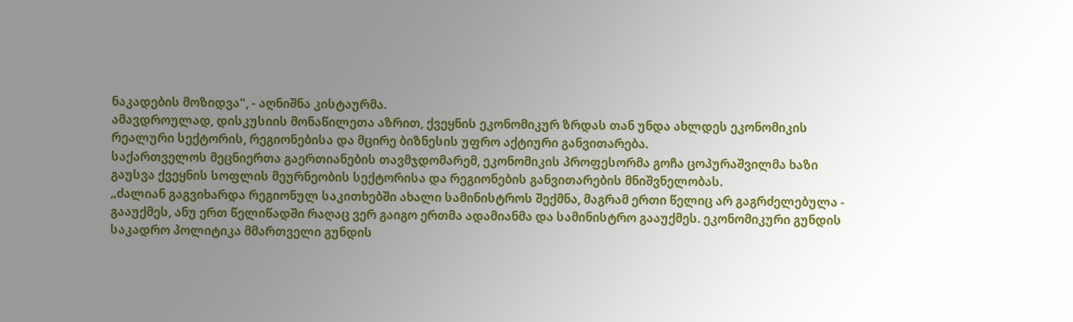ნაკადების მოზიდვა", - აღნიშნა კისტაურმა.
ამავდროულად, დისკუსიის მონაწილეთა აზრით, ქვეყნის ეკონომიკურ ზრდას თან უნდა ახლდეს ეკონომიკის რეალური სექტორის, რეგიონებისა და მცირე ბიზნესის უფრო აქტიური განვითარება.
საქართველოს მეცნიერთა გაერთიანების თავმჯდომარემ, ეკონომიკის პროფესორმა გოჩა ცოპურაშვილმა ხაზი გაუსვა ქვეყნის სოფლის მეურნეობის სექტორისა და რეგიონების განვითარების მნიშვნელობას.
„ძალიან გაგვიხარდა რეგიონულ საკითხებში ახალი სამინისტროს შექმნა, მაგრამ ერთი წელიც არ გაგრძელებულა - გააუქმეს, ანუ ერთ წელიწადში რაღაც ვერ გაიგო ერთმა ადამიანმა და სამინისტრო გააუქმეს. ეკონომიკური გუნდის საკადრო პოლიტიკა მმართველი გუნდის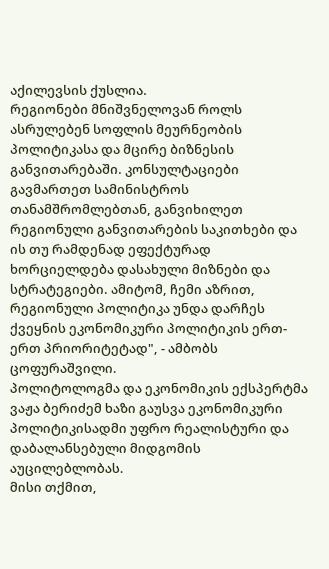აქილევსის ქუსლია.
რეგიონები მნიშვნელოვან როლს ასრულებენ სოფლის მეურნეობის პოლიტიკასა და მცირე ბიზნესის განვითარებაში. კონსულტაციები გავმართეთ სამინისტროს თანამშრომლებთან, განვიხილეთ რეგიონული განვითარების საკითხები და ის თუ რამდენად ეფექტურად ხორციელდება დასახული მიზნები და სტრატეგიები. ამიტომ, ჩემი აზრით, რეგიონული პოლიტიკა უნდა დარჩეს ქვეყნის ეკონომიკური პოლიტიკის ერთ-ერთ პრიორიტეტად", - ამბობს ცოფურაშვილი.
პოლიტოლოგმა და ეკონომიკის ექსპერტმა ვაჟა ბერიძემ ხაზი გაუსვა ეკონომიკური პოლიტიკისადმი უფრო რეალისტური და დაბალანსებული მიდგომის აუცილებლობას.
მისი თქმით,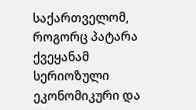საქართველომ, როგორც პატარა ქვეყანამ სერიოზული ეკონომიკური და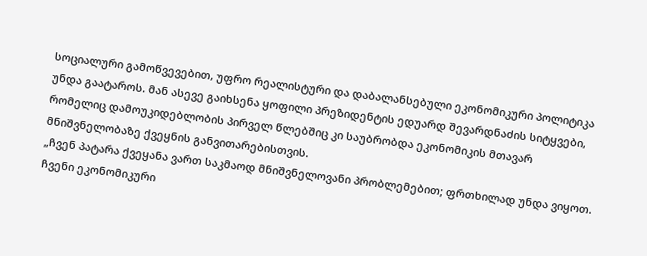სოციალური გამოწვევებით, უფრო რეალისტური და დაბალანსებული ეკონომიკური პოლიტიკა უნდა გაატაროს. მან ასევე გაიხსენა ყოფილი პრეზიდენტის ედუარდ შევარდნაძის სიტყვები, რომელიც დამოუკიდებლობის პირველ წლებშიც კი საუბრობდა ეკონომიკის მთავარ მნიშვნელობაზე ქვეყნის განვითარებისთვის.
„ჩვენ პატარა ქვეყანა ვართ საკმაოდ მნიშვნელოვანი პრობლემებით; ფრთხილად უნდა ვიყოთ. ჩვენი ეკონომიკური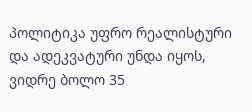პოლიტიკა უფრო რეალისტური და ადეკვატური უნდა იყოს, ვიდრე ბოლო 35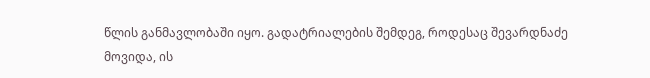წლის განმავლობაში იყო. გადატრიალების შემდეგ, როდესაც შევარდნაძე მოვიდა, ის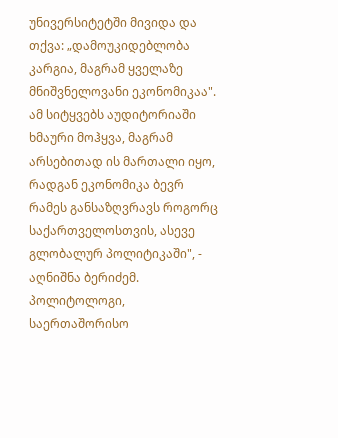უნივერსიტეტში მივიდა და თქვა: „დამოუკიდებლობა კარგია, მაგრამ ყველაზე მნიშვნელოვანი ეკონომიკაა". ამ სიტყვებს აუდიტორიაში ხმაური მოჰყვა, მაგრამ არსებითად ის მართალი იყო, რადგან ეკონომიკა ბევრ რამეს განსაზღვრავს როგორც საქართველოსთვის, ასევე გლობალურ პოლიტიკაში", - აღნიშნა ბერიძემ.
პოლიტოლოგი, საერთაშორისო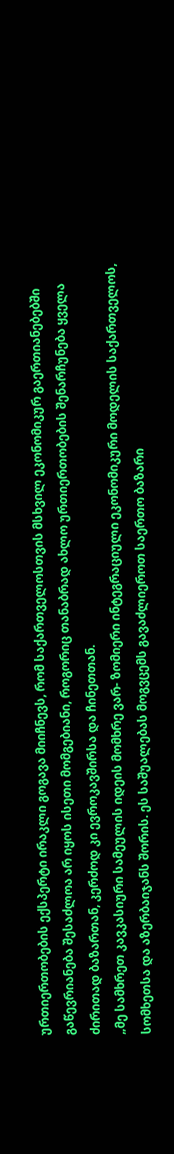ურთიერთობების ექსპერტი ირაკლი გოგავა მიიჩნევს, რომ საქართველოსთვის მსხვილ ეკონომიკურ გაერთიანებებში გაწევრიანება შესაძლოა არ იყოს ისეთი მომგებიანი, როგორიც თანაბრად ახლო ურთიერთობების შენარჩუნება ყველა ძირითად ბაზართან, კერძოდ კი ევროკავშირსა და ჩინეთთან.
„მე სამხრეთ კავკასიური სამეულის იდეის მომხრე ვარ- ზომიერი ინტეგრაციული ეკონომიკური მოდელის საქართველოს, სომხეთსა და აზერბაიჯანს შორის. ეს საშუალებას მოგვცემს გავაძლიეროთ საერთო ბაზარი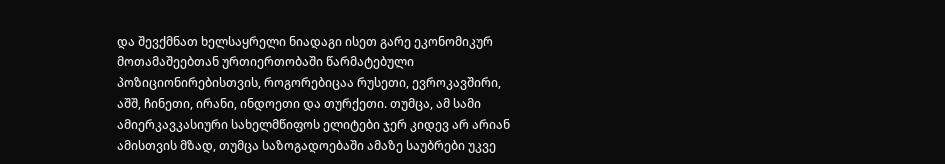და შევქმნათ ხელსაყრელი ნიადაგი ისეთ გარე ეკონომიკურ მოთამაშეებთან ურთიერთობაში წარმატებული პოზიციონირებისთვის, როგორებიცაა რუსეთი, ევროკავშირი, აშშ, ჩინეთი, ირანი, ინდოეთი და თურქეთი. თუმცა, ამ სამი ამიერკავკასიური სახელმწიფოს ელიტები ჯერ კიდევ არ არიან ამისთვის მზად, თუმცა საზოგადოებაში ამაზე საუბრები უკვე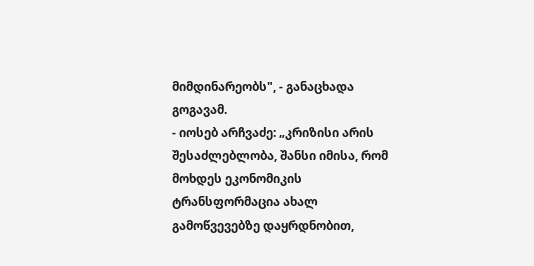მიმდინარეობს", - განაცხადა გოგავამ.
- იოსებ არჩვაძე: „კრიზისი არის შესაძლებლობა, შანსი იმისა, რომ მოხდეს ეკონომიკის ტრანსფორმაცია ახალ გამოწვევებზე დაყრდნობით,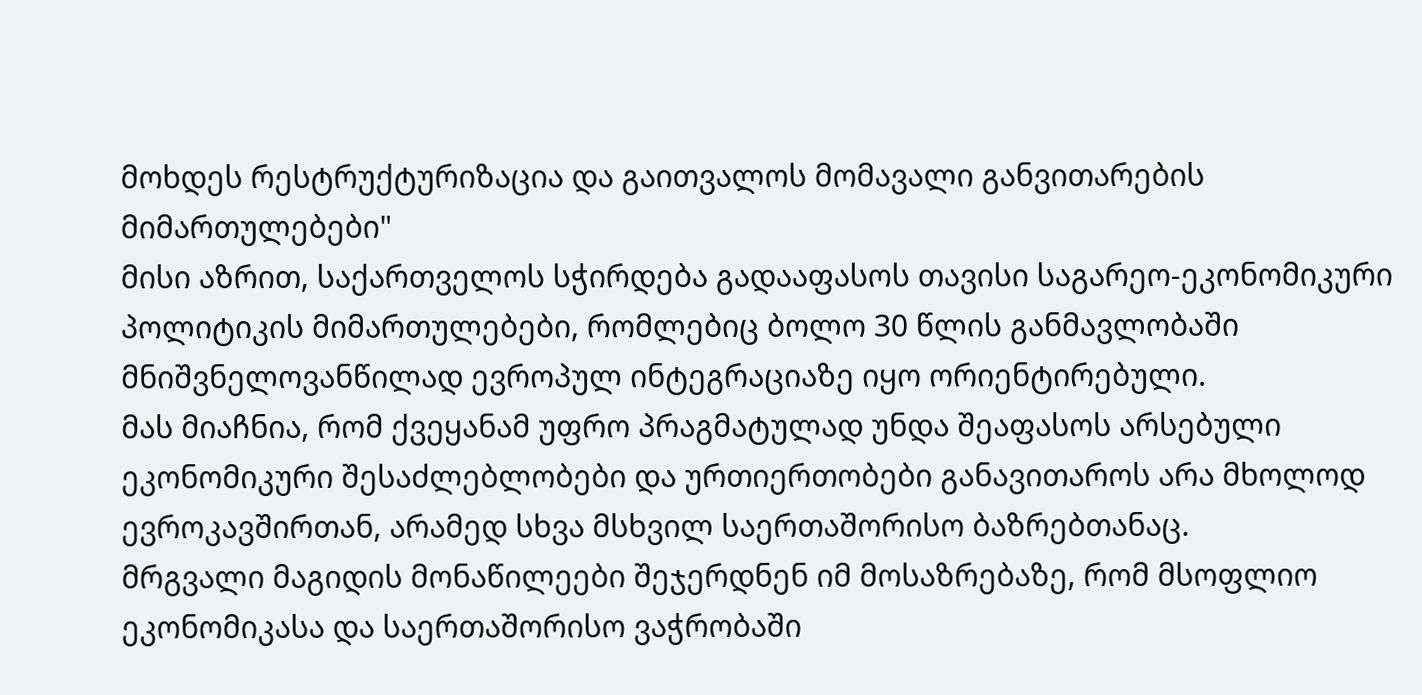მოხდეს რესტრუქტურიზაცია და გაითვალოს მომავალი განვითარების მიმართულებები"
მისი აზრით, საქართველოს სჭირდება გადააფასოს თავისი საგარეო-ეკონომიკური პოლიტიკის მიმართულებები, რომლებიც ბოლო 30 წლის განმავლობაში მნიშვნელოვანწილად ევროპულ ინტეგრაციაზე იყო ორიენტირებული.
მას მიაჩნია, რომ ქვეყანამ უფრო პრაგმატულად უნდა შეაფასოს არსებული ეკონომიკური შესაძლებლობები და ურთიერთობები განავითაროს არა მხოლოდ ევროკავშირთან, არამედ სხვა მსხვილ საერთაშორისო ბაზრებთანაც.
მრგვალი მაგიდის მონაწილეები შეჯერდნენ იმ მოსაზრებაზე, რომ მსოფლიო ეკონომიკასა და საერთაშორისო ვაჭრობაში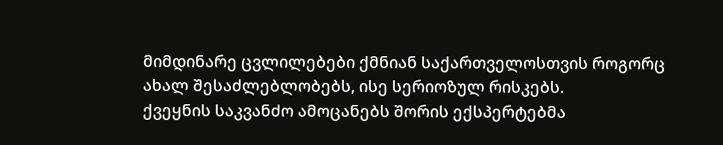მიმდინარე ცვლილებები ქმნიან საქართველოსთვის როგორც ახალ შესაძლებლობებს, ისე სერიოზულ რისკებს.
ქვეყნის საკვანძო ამოცანებს შორის ექსპერტებმა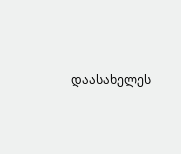დაასახელეს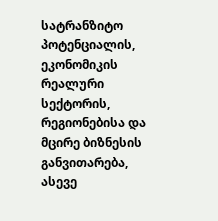სატრანზიტო პოტენციალის, ეკონომიკის რეალური სექტორის, რეგიონებისა და მცირე ბიზნესის განვითარება, ასევე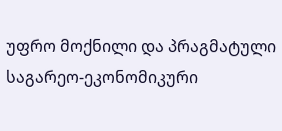უფრო მოქნილი და პრაგმატული საგარეო-ეკონომიკური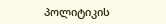პოლიტიკის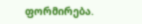ფორმირება.